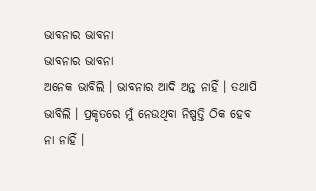ଭାବନାର ଭାବନା
ଭାବନାର ଭାବନା
ଅନେକ ଭାବିଲି । ଭାବନାର ଆଦି ଅନ୍ତ ନାହିଁ । ତଥାପି ଭାବିଲି । ପ୍ରକୃତରେ ମୁଁ ନେଉଥିବା ନିଷ୍ପତ୍ତି ଠିକ ହେବ ନା ନାହିଁ ।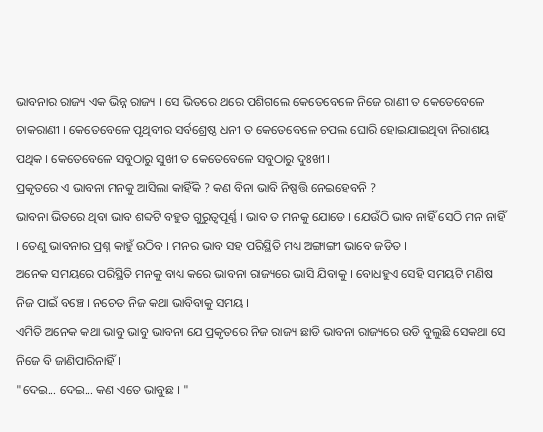ଭାବନାର ରାଜ୍ୟ ଏକ ଭିନ୍ନ ରାଜ୍ୟ । ସେ ଭିତରେ ଥରେ ପଶିଗଲେ କେତେବେଳେ ନିଜେ ରାଣୀ ତ କେତେବେଳେ ଚାକରାଣୀ । କେତେବେଳେ ପୃଥିବୀର ସର୍ବଶ୍ରେଷ୍ଠ ଧନୀ ତ କେତେବେଳେ ଚପଲ ଘୋରି ହୋଇଯାଇଥିବା ନିରାଶୟ ପଥିକ । କେତେବେଳେ ସବୁଠାରୁ ସୁଖୀ ତ କେତେବେଳେ ସବୁଠାରୁ ଦୁଃଖୀ ।
ପ୍ରକୃତରେ ଏ ଭାବନା ମନକୁ ଆସିଲା କାହିଁକି ? କଣ ବିନା ଭାବି ନିଷ୍ପତ୍ତି ନେଇହେବନି ?
ଭାବନା ଭିତରେ ଥିବା ଭାବ ଶବ୍ଦଟି ବହୁତ ଗୁରୁତ୍ୱପୂର୍ଣ୍ଣ । ଭାବ ତ ମନକୁ ଯୋଡେ । ଯେଉଁଠି ଭାବ ନାହିଁ ସେଠି ମନ ନାହିଁ । ତେଣୁ ଭାବନାର ପ୍ରଶ୍ନ କାହୁଁ ଉଠିବ । ମନର ଭାବ ସହ ପରିସ୍ଥିତି ମଧ୍ୟ ଅଙ୍ଗାଙ୍ଗୀ ଭାବେ ଜଡିତ ।
ଅନେକ ସମୟରେ ପରିସ୍ଥିତି ମନକୁ ବାଧ୍ୟ କରେ ଭାବନା ରାଜ୍ୟରେ ଭାସି ଯିବାକୁ । ବୋଧହୁଏ ସେହି ସମୟଟି ମଣିଷ ନିଜ ପାଇଁ ବଞ୍ଚେ । ନଚେତ ନିଜ କଥା ଭାବିବାକୁ ସମୟ ।
ଏମିତି ଅନେକ କଥା ଭାବୁ ଭାବୁ ଭାବନା ଯେ ପ୍ରକୃତରେ ନିଜ ରାଜ୍ୟ ଛାଡି ଭାବନା ରାଜ୍ୟରେ ଉଡି ବୁଲୁଛି ସେକଥା ସେ ନିଜେ ବି ଜାଣିପାରିନାହିଁ ।
"ଦେଇ... ଦେଇ... କଣ ଏତେ ଭାବୁଛ । "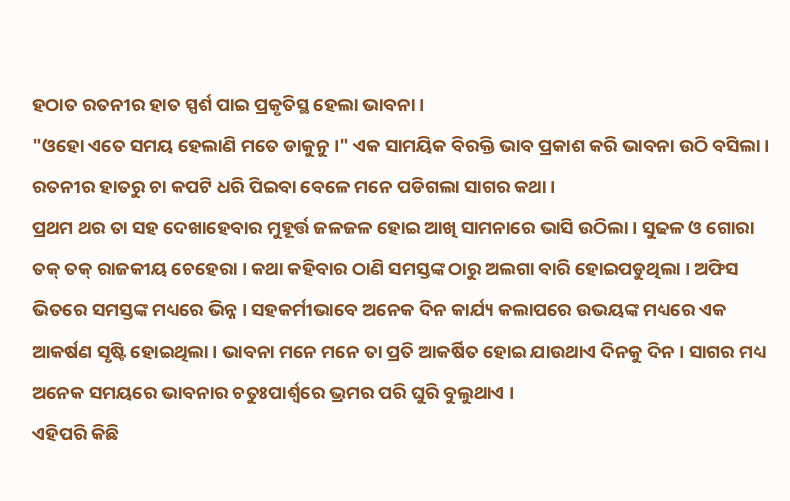ହଠାତ ରତନୀର ହାତ ସ୍ପର୍ଶ ପାଇ ପ୍ରକୃତିସ୍ଥ ହେଲା ଭାବନା ।
"ଓହୋ ଏତେ ସମୟ ହେଲାଣି ମତେ ଡାକୁନୁ ।" ଏକ ସାମୟିକ ବିରକ୍ତି ଭାବ ପ୍ରକାଶ କରି ଭାବନା ଉଠି ବସିଲା ।
ରତନୀର ହାତରୁ ଚା କପଟି ଧରି ପିଇବା ବେଳେ ମନେ ପଡିଗଲା ସାଗର କଥା ।
ପ୍ରଥମ ଥର ତା ସହ ଦେଖାହେବାର ମୁହୂର୍ତ୍ତ ଜଳଜଳ ହୋଇ ଆଖି ସାମନାରେ ଭାସି ଉଠିଲା । ସୁଢଳ ଓ ଗୋରା ତକ୍ ତକ୍ ରାଜକୀୟ ଚେହେରା । କଥା କହିବାର ଠାଣି ସମସ୍ତଙ୍କ ଠାରୁ ଅଲଗା ବାରି ହୋଇପଡୁଥିଲା । ଅଫିସ ଭିତରେ ସମସ୍ତଙ୍କ ମଧ୍ୟରେ ଭିନ୍ନ । ସହକର୍ମୀଭାବେ ଅନେକ ଦିନ କାର୍ଯ୍ୟ କଲାପରେ ଉଭୟଙ୍କ ମଧ୍ୟରେ ଏକ ଆକର୍ଷଣ ସୃଷ୍ଟି ହୋଇଥିଲା । ଭାବନା ମନେ ମନେ ତା ପ୍ରତି ଆକର୍ଷିତ ହୋଇ ଯାଉଥାଏ ଦିନକୁ ଦିନ । ସାଗର ମଧ୍ୟ ଅନେକ ସମୟରେ ଭାବନାର ଚତୁଃପାର୍ଶ୍ୱରେ ଭ୍ରମର ପରି ଘୁରି ବୁଲୁଥାଏ ।
ଏହିପରି କିଛି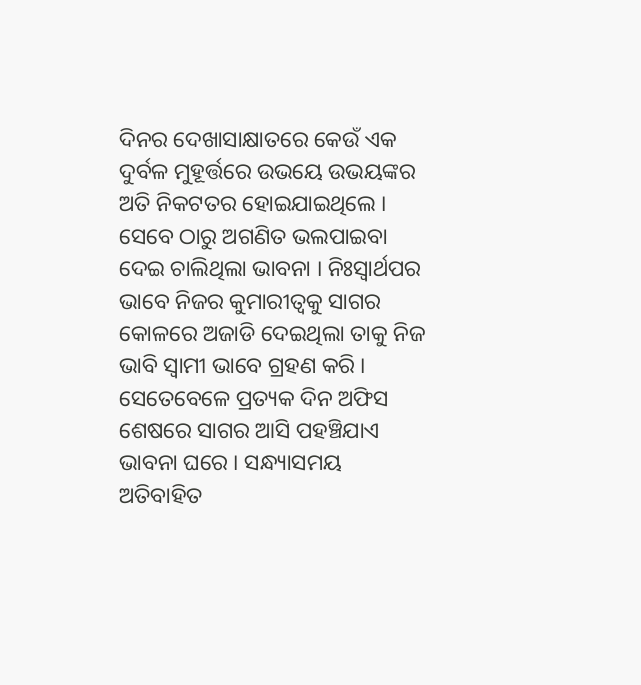ଦିନର ଦେଖାସାକ୍ଷାତରେ କେଉଁ ଏକ ଦୁର୍ବଳ ମୁହୂର୍ତ୍ତରେ ଉଭୟେ ଉଭୟଙ୍କର ଅତି ନିକଟତର ହୋଇଯାଇଥିଲେ । ସେବେ ଠାରୁ ଅଗଣିତ ଭଲପାଇବା ଦେଇ ଚାଲିଥିଲା ଭାବନା । ନିଃସ୍ୱାର୍ଥପର ଭାବେ ନିଜର କୁମାରୀତ୍ୱକୁ ସାଗର କୋଳରେ ଅଜାଡି ଦେଇଥିଲା ତାକୁ ନିଜ ଭାବି ସ୍ୱାମୀ ଭାବେ ଗ୍ରହଣ କରି ।
ସେତେବେଳେ ପ୍ରତ୍ୟକ ଦିନ ଅଫିସ ଶେଷରେ ସାଗର ଆସି ପହଞ୍ଚିଯାଏ ଭାବନା ଘରେ । ସନ୍ଧ୍ୟାସମୟ ଅତିବାହିତ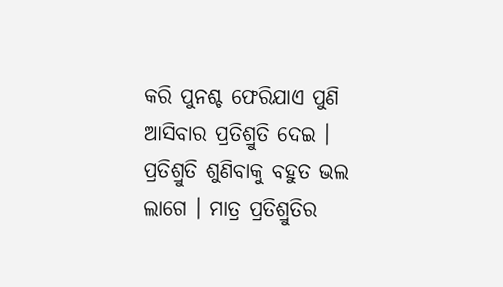କରି ପୁନଶ୍ଚ ଫେରିଯାଏ ପୁଣି ଆସିବାର ପ୍ରତିଶ୍ରୁତି ଦେଇ ।
ପ୍ରତିଶ୍ରୁତି ଶୁଣିବାକୁ ବହୁତ ଭଲ ଲାଗେ । ମାତ୍ର ପ୍ରତିଶ୍ରୁତିର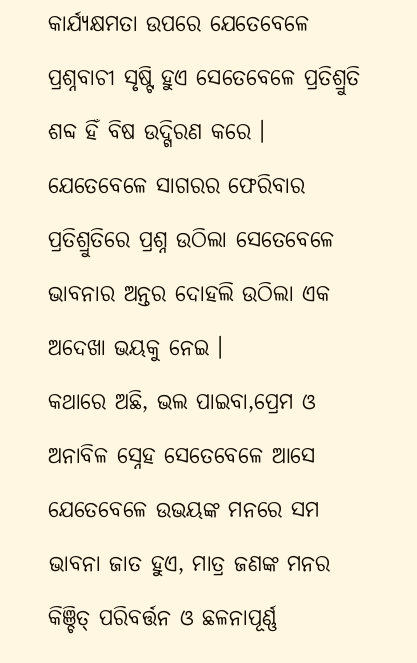କାର୍ଯ୍ୟକ୍ଷମତା ଉପରେ ଯେତେବେଳେ ପ୍ରଶ୍ନବାଚୀ ସୃଷ୍ଟି ହୁଏ ସେତେବେଳେ ପ୍ରତିଶ୍ରୁତି ଶବ୍ଦ ହିଁ ବିଷ ଉଦ୍ଗିରଣ କରେ ।
ଯେତେବେଳେ ସାଗରର ଫେରିବାର ପ୍ରତିଶ୍ରୁତିରେ ପ୍ରଶ୍ନ ଉଠିଲା ସେତେବେଳେ ଭାବନାର ଅନ୍ତର ଦୋହଲି ଉଠିଲା ଏକ ଅଦେଖା ଭୟକୁ ନେଇ ।
କଥାରେ ଅଛି, ଭଲ ପାଇବା,ପ୍ରେମ ଓ ଅନାବିଳ ସ୍ନେହ ସେତେବେଳେ ଆସେ ଯେତେବେଳେ ଉଭୟଙ୍କ ମନରେ ସମ ଭାବନା ଜାତ ହୁଏ, ମାତ୍ର ଜଣଙ୍କ ମନର କିଞ୍ଚିତ୍ ପରିବର୍ତ୍ତନ ଓ ଛଳନାପୂର୍ଣ୍ଣ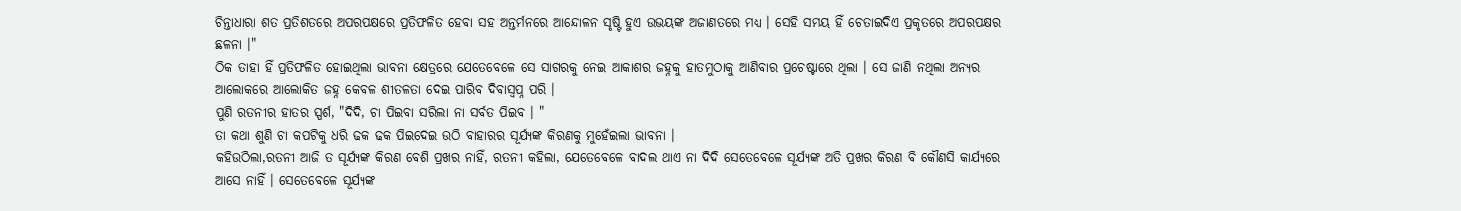ଚିନ୍ତାଧାରା ଶତ ପ୍ରତିଶତରେ ଅପରପକ୍ଷରେ ପ୍ରତିଫଳିତ ହେବା ସହ ଅନ୍ତର୍ମନରେ ଆନ୍ଦୋଳନ ସୃଷ୍ଟି ହୁଏ ଉଭୟଙ୍କ ଅଜାଣତରେ ମଧ୍ୟ । ସେହି ସମୟ ହିଁ ଚେତାଇଦିଏ ପ୍ରକୃତରେ ଅପରପକ୍ଷର ଛଳନା ।"
ଠିକ ତାହା ହିଁ ପ୍ରତିଫଳିତ ହୋଇଥିଲା ଭାବନା କ୍ଷେତ୍ରରେ ଯେତେବେଳେ ସେ ସାଗରକୁ ନେଇ ଆକାଶର ଜହ୍ନକୁ ହାତମୁଠାକୁ ଆଣିବାର ପ୍ରଚେଷ୍ଟାରେ ଥିଲା । ସେ ଜାଣି ନଥିଲା ଅନ୍ୟର ଆଲୋକରେ ଆଲୋକିତ ଜହ୍ନ କେବଳ ଶୀତଳତା ଦେଇ ପାରିବ ଦିବାସ୍ୱପ୍ନ ପରି ।
ପୁଣି ରତନୀର ହାତର ସ୍ପର୍ଶ, "ଦିଦି, ଚା ପିଇବା ସରିଲା ନା ସର୍ବତ ପିଇବ । "
ତା କଥା ଶୁଣି ଚା କପଟିକୁ ଧରି ଢକ ଢକ ପିଇଦେଇ ଉଠି ବାହାରର ସୂର୍ଯ୍ୟଙ୍କ କିରଣକୁ ମୁହେଁଇଲା ଭାବନା ।
କହିଉଠିଲା,ରତନୀ ଆଜି ତ ସୂର୍ଯ୍ୟଙ୍କ କିରଣ ବେଶି ପ୍ରଖର ନାହିଁ, ରତନୀ କହିଲା, ଯେତେବେଳେ ବାଦଲ ଥାଏ ନା ଦିଦି ସେତେବେଳେ ସୂର୍ଯ୍ୟଙ୍କ ଅତି ପ୍ରଖର କିରଣ ବି କୌଣସି କାର୍ଯ୍ୟରେ ଆସେ ନାହିଁ । ସେତେବେଳେ ସୂର୍ଯ୍ୟଙ୍କ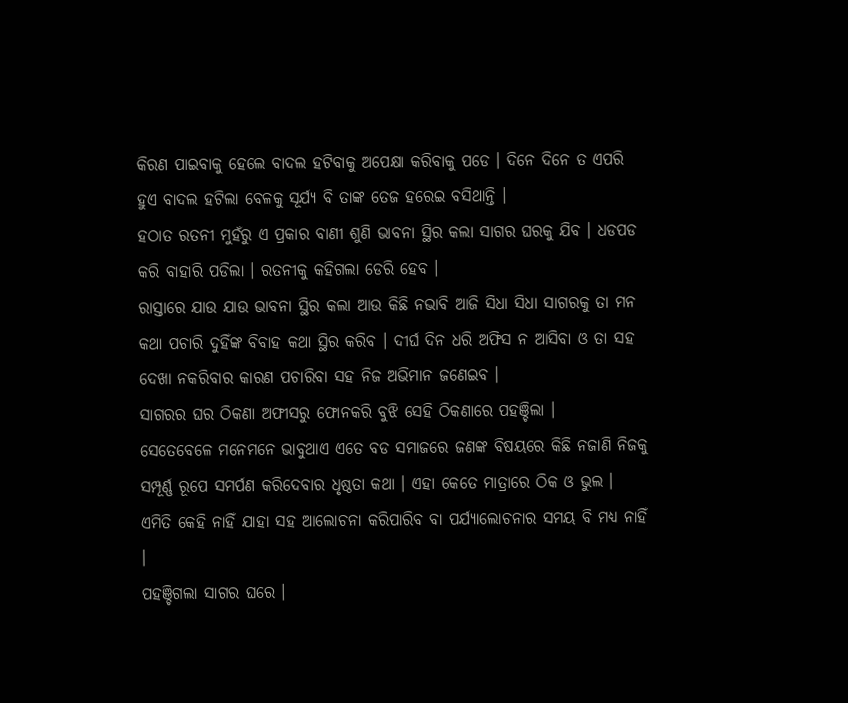କିରଣ ପାଇବାକୁ ହେଲେ ବାଦଲ ହଟିବାକୁ ଅପେକ୍ଷା କରିବାକୁ ପଡେ । ଦିନେ ଦିନେ ତ ଏପରି ହୁଏ ବାଦଲ ହଟିଲା ବେଳକୁ ସୂର୍ଯ୍ୟ ବି ତାଙ୍କ ତେଜ ହରେଇ ବସିଥାନ୍ତି ।
ହଠାତ ରତନୀ ମୁହଁରୁ ଏ ପ୍ରକାର ବାଣୀ ଶୁଣି ଭାବନା ସ୍ଥିର କଲା ସାଗର ଘରକୁ ଯିବ । ଧଡପଡ କରି ବାହାରି ପଡିଲା । ରତନୀକୁ କହିଗଲା ଡେରି ହେବ ।
ରାସ୍ତାରେ ଯାଉ ଯାଉ ଭାବନା ସ୍ଥିର କଲା ଆଉ କିଛି ନଭାବି ଆଜି ସିଧା ସିଧା ସାଗରକୁ ତା ମନ କଥା ପଚାରି ଦୁହିଁଙ୍କ ବିବାହ କଥା ସ୍ଥିର କରିବ । ଦୀର୍ଘ ଦିନ ଧରି ଅଫିସ ନ ଆସିବା ଓ ତା ସହ ଦେଖା ନକରିବାର କାରଣ ପଚାରିବା ସହ ନିଜ ଅଭିମାନ ଜଣେଇବ ।
ସାଗରର ଘର ଠିକଣା ଅଫୀସରୁ ଫୋନକରି ବୁଝି ସେହି ଠିକଣାରେ ପହଞ୍ଚିଲା ।
ସେତେବେଳେ ମନେମନେ ଭାବୁଥାଏ ଏତେ ବଡ ସମାଜରେ ଜଣଙ୍କ ବିଷୟରେ କିଛି ନଜାଣି ନିଜକୁ ସମ୍ପୂର୍ଣ୍ଣ ରୂପେ ସମର୍ପଣ କରିଦେବାର ଧୃଷ୍ଠତା କଥା । ଏହା କେତେ ମାତ୍ରାରେ ଠିକ ଓ ଭୁଲ । ଏମିତି କେହି ନାହିଁ ଯାହା ସହ ଆଲୋଚନା କରିପାରିବ ବା ପର୍ଯ୍ୟାଲୋଚନାର ସମୟ ବି ମଧ୍ୟ ନାହିଁ ।
ପହଞ୍ଚିଗଲା ସାଗର ଘରେ ।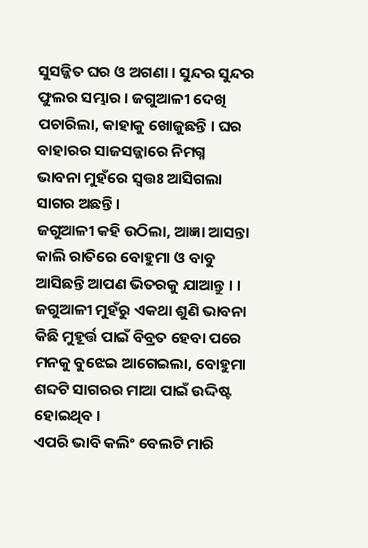ସୁସଜ୍ଜିତ ଘର ଓ ଅଗଣା । ସୁନ୍ଦର ସୁନ୍ଦର ଫୁଲର ସମ୍ଭାର । ଜଗୁଆଳୀ ଦେଖି ପଚାରିଲା, କାହାକୁ ଖୋଜୁଛନ୍ତି । ଘର ବାହାରର ସାଜସଜ୍ଜାରେ ନିମଗ୍ନ ଭାବନା ମୁହଁରେ ସ୍ୱତ୍ତଃ ଆସିଗଲା ସାଗର ଅଛନ୍ତି ।
ଜଗୁଆଳୀ କହି ଉଠିଲା, ଆଜ୍ଞା ଆସନ୍ତା କାଲି ରାତିରେ ବୋହୁମା ଓ ବାବୁ ଆସିଛନ୍ତି ଆପଣ ଭିତରକୁ ଯାଆନ୍ତୁ । । ଜଗୁଆଳୀ ମୁହଁରୁ ଏକଥା ଶୁଣି ଭାବନା କିଛି ମୁହୂର୍ତ୍ତ ପାଇଁ ବିବ୍ରତ ହେବା ପରେ ମନକୁ ବୁଝେଇ ଆଗେଇଲା, ବୋହୁମା ଶବ୍ଦଟି ସାଗରର ମାଆ ପାଇଁ ଉଦ୍ଦିଷ୍ଟ ହୋଇଥିବ ।
ଏପରି ଭାବି କଲିଂ ବେଲଟି ମାରି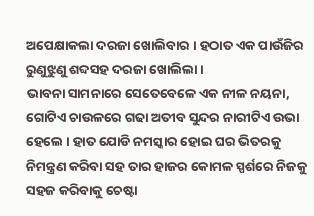ଅପେକ୍ଷାକଲା ଦରଜା ଖୋଲିବାର । ହଠାତ ଏକ ପାଉଁଜିର ରୁଣୁଝୁଣୁ ଶବ୍ଦସହ ଦରଜା ଖୋଲିଲା ।
ଭାବନା ସାମନାରେ ସେତେବେଳେ ଏକ ନୀଳ ନୟନା, ଗୋଟିଏ ଚାଉଳରେ ଗଢା ଅତୀବ ସୁନ୍ଦର ନାରୀଟିଏ ଉଭା ହେଲେ । ହାତ ଯୋଡି ନମସ୍କାର ହୋଇ ଘର ଭିତରକୁ ନିମନ୍ତ୍ରଣ କରିବା ସହ ତାର ହାଜର କୋମଳ ସ୍ପର୍ଶରେ ନିଜକୁ ସହଜ କରିବାକୁ ଚେଷ୍ଟା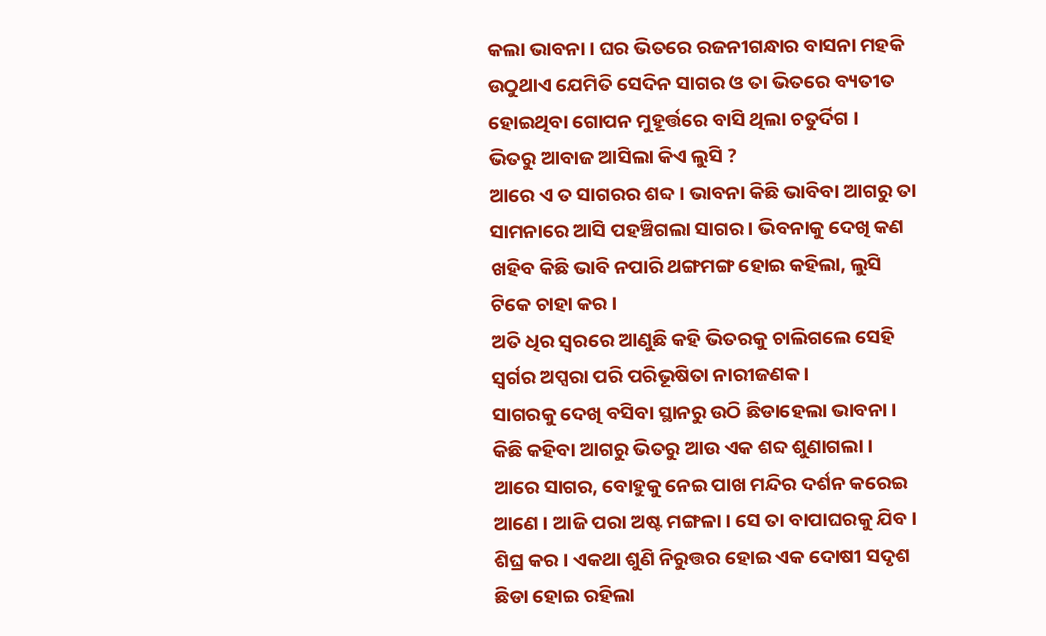କଲା ଭାବନା । ଘର ଭିତରେ ରଜନୀଗନ୍ଧାର ବାସନା ମହକି ଉଠୁଥାଏ ଯେମିତି ସେଦିନ ସାଗର ଓ ତା ଭିତରେ ବ୍ୟତୀତ ହୋଇଥିବା ଗୋପନ ମୁହୂର୍ତ୍ତରେ ବାସି ଥିଲା ଚତୁର୍ଦିଗ ।
ଭିତରୁ ଆବାଜ ଆସିଲା କିଏ ଲୁସି ?
ଆରେ ଏ ତ ସାଗରର ଶବ୍ଦ । ଭାବନା କିଛି ଭାବିବା ଆଗରୁ ତା ସାମନାରେ ଆସି ପହଞ୍ଚିଗଲା ସାଗର । ଭିବନାକୁ ଦେଖି କଣ ଖହିବ କିଛି ଭାବି ନପାରି ଥଙ୍ଗମଙ୍ଗ ହୋଇ କହିଲା, ଲୁସି ଟିକେ ଚାହା କର ।
ଅତି ଧିର ସ୍ୱରରେ ଆଣୁଛି କହି ଭିତରକୁ ଚାଲିଗଲେ ସେହି ସ୍ୱର୍ଗର ଅପ୍ସରା ପରି ପରିଭୂଷିତା ନାରୀଜଣକ ।
ସାଗରକୁ ଦେଖି ବସିବା ସ୍ଥାନରୁ ଉଠି ଛିଡାହେଲା ଭାବନା । କିଛି କହିବା ଆଗରୁ ଭିତରୁ ଆଉ ଏକ ଶବ୍ଦ ଶୁଣାଗଲା ।
ଆରେ ସାଗର, ବୋହୁକୁ ନେଇ ପାଖ ମନ୍ଦିର ଦର୍ଶନ କରେଇ ଆଣେ । ଆଜି ପରା ଅଷ୍ଟ ମଙ୍ଗଳା । ସେ ତା ବାପାଘରକୁ ଯିବ । ଶିଘ୍ର କର । ଏକଥା ଶୁଣି ନିରୁତ୍ତର ହୋଇ ଏକ ଦୋଷୀ ସଦୃଶ ଛିଡା ହୋଇ ରହିଲା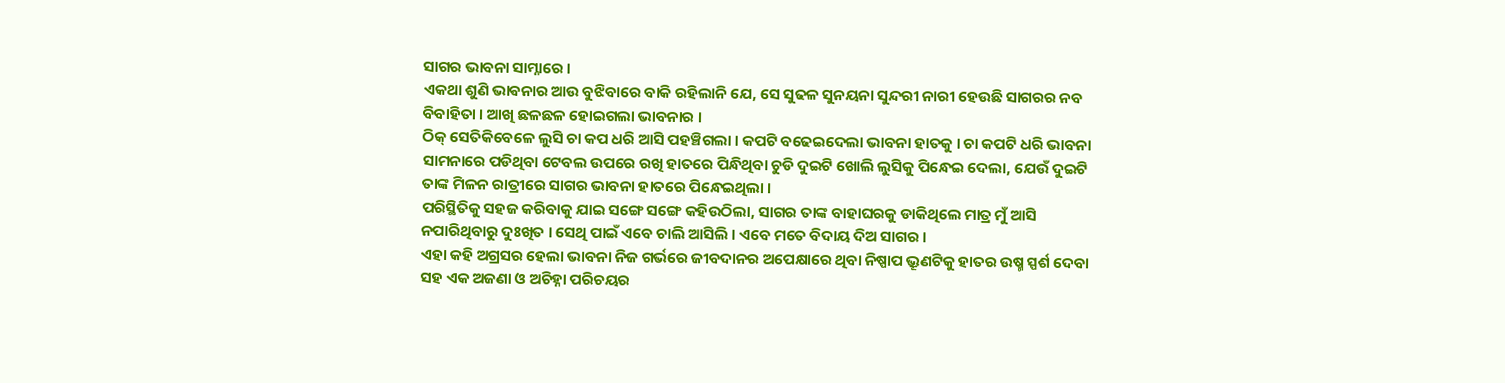ସାଗର ଭାବନା ସାମ୍ନାରେ ।
ଏକଥା ଶୁଣି ଭାଵନାର ଆଉ ବୁଝିବାରେ ବାକି ରହିଲାନି ଯେ, ସେ ସୁଢଳ ସୁନୟନା ସୁନ୍ଦରୀ ନାରୀ ହେଉଛି ସାଗରର ନବ ବିବାହିତା । ଆଖି ଛଳଛଳ ହୋଇଗଲା ଭାବନାର ।
ଠିକ୍ ସେତିକିବେଳେ ଲୁସି ଚା କପ ଧରି ଆସି ପହଞ୍ଚିଗଲା । କପଟି ବଢେଇଦେଲା ଭାବନା ହାତକୁ । ଚା କପଟି ଧରି ଭାବନା ସାମନାରେ ପଡିଥିବା ଟେବଲ ଉପରେ ରଖି ହାତରେ ପିନ୍ଧିଥିବା ଚୁଡି ଦୁଇଟି ଖୋଲି ଲୁସିକୁ ପିନ୍ଧେଇ ଦେଲା, ଯେଉଁ ଦୁଇଟି ତାଙ୍କ ମିଳନ ରାତ୍ରୀରେ ସାଗର ଭାବନା ହାତରେ ପିନ୍ଧେଇଥିଲା ।
ପରିସ୍ଥିତିକୁ ସହଜ କରିବାକୁ ଯାଇ ସଙ୍ଗେ ସଙ୍ଗେ କହିଉଠିଲା, ସାଗର ତାଙ୍କ ବାହାଘରକୁ ଡାକିଥିଲେ ମାତ୍ର ମୁଁ ଆସି ନପାରିଥିବାରୁ ଦୁଃଖିତ । ସେଥି ପାଇଁ ଏବେ ଚାଲି ଆସିଲି । ଏବେ ମତେ ବିଦାୟ ଦିଅ ସାଗର ।
ଏହା କହି ଅଗ୍ରସର ହେଲା ଭାବନା ନିଜ ଗର୍ଭରେ ଜୀବଦାନର ଅପେକ୍ଷାରେ ଥିବା ନିଷ୍ପାପ ଭ୍ରୂଣଟିକୁ ହାତର ଉଷ୍ମ ସ୍ପର୍ଶ ଦେବା ସହ ଏକ ଅଜଣା ଓ ଅଚିହ୍ନା ପରିଚୟର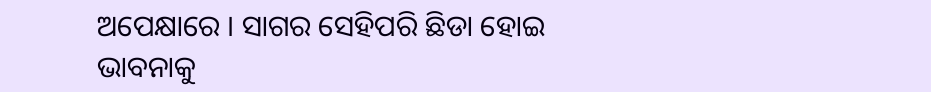ଅପେକ୍ଷାରେ । ସାଗର ସେହିପରି ଛିଡା ହୋଇ ଭାବନାକୁ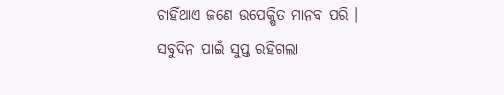ଚାହିଁଥାଏ ଜଣେ ଉପେକ୍ଷିତ ମାନବ ପରି ।
ସବୁଦିନ ପାଇଁ ସୁପ୍ତ ରହିଗଲା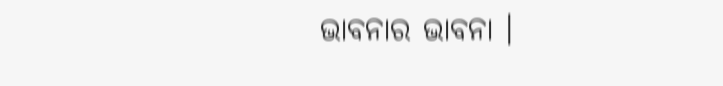ଭାବନାର ଭାବନା ।